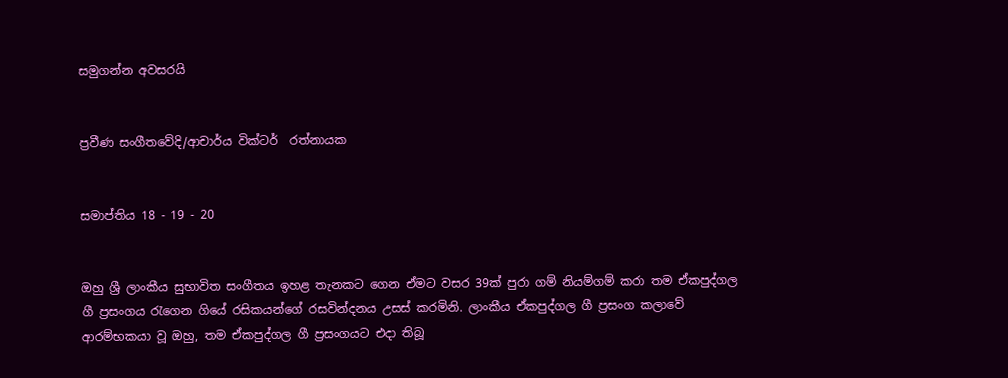සමුගන්න අවසරයි


ප්‍රවීණ සංගීතවේදි/ආචාර්ය වික්ටර්  රත්නායක


සමාප්තිය 18 - 19 - 20


ඔහු ශ්‍රී ලාංකීය සුභාවිත සංගීතය ඉහළ තැනකට ගෙන ඒමට වසර 39ක් පුරා ගම් නියම්ගම් කරා තම ඒකපුද්ගල ගී ප්‍රසංගය රැගෙන ගියේ රසිකයන්ගේ රසවින්දනය උසස් කරමිනි. ලාංකීය ඒකපුද්ගල ගී ප්‍රසංග කලාවේ ආරම්භකයා වූ ඔහු, තම ඒකපුද්ගල ගී ප්‍රසංගයට එදා තිබූ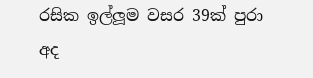රසික ඉල්ලූම වසර 39ක් පුරා අද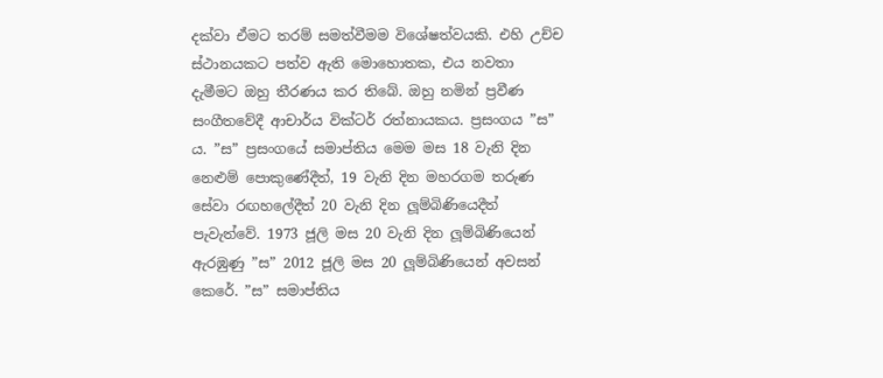දක්වා ඒමට තරම් සමත්වීමම විශේෂත්වයකි. එහි උච්ච ස්ථානයකට පත්ව ඇති මොහොතක, එය නවතා දැමීමට ඔහු තීරණය කර තිබේ. ඔහු නමින් ප්‍රවීණ සංගීතවේදී ආචාර්ය වික්ටර් රත්නායකය. ප්‍රසංගය ”ස” ය. ”ස” ප්‍රසංගයේ සමාප්තිය මෙම මස 18 වැනි දින නෙළුම් පොකුණේදීත්, 19 වැනි දින මහරගම තරුණ සේවා රඟහලේදීත් 20 වැනි දින ලූම්බිණියෙදීත් පැවැත්වේ. 1973 ජූලි මස 20 වැනි දින ලූම්බිණියෙන් ඇරඹුණු ”ස” 2012 ජූලි මස 20 ලූම්බිණියෙන් අවසන් කෙරේ. ”ස” සමාප්තිය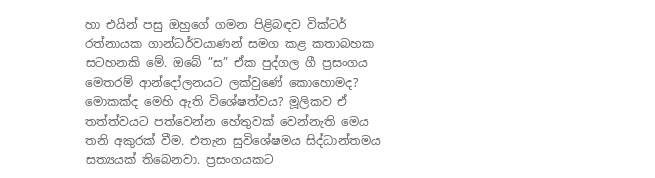හා එයින් පසු ඔහුගේ ගමන පිළිබඳව වික්ටර් රත්නායක ගාන්ධර්වයාණන් සමග කළ කතාබහක සටහනකි මේ. ඔබේ ”ස” ඒක පුද්ගල ගී ප්‍රසංගය මෙතරම් ආන්දෝලනයට ලක්වුණේ කොහොමද? මොකක්ද මෙහි ඇති විශේෂත්වය? මූලිකව ඒ තත්ත්වයට පත්වෙන්න හේතුවක් වෙන්නැති මෙය තනි අකුරක් වීම. එතැන සුවිශේෂමය සිද්ධාන්තමය සත්‍යයක් තිබෙනවා. ප්‍රසංගයකට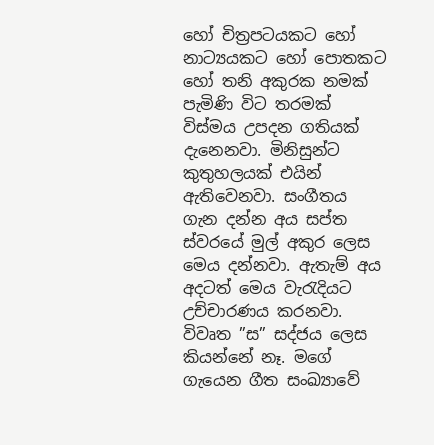හෝ චිත්‍රපටයකට හෝ නාට්‍යයකට හෝ පොතකට හෝ තනි අකුරක නමක් පැමිණි විට තරමක් විස්මය උපදන ගතියක් දැනෙනවා. මිනිසුන්ට කුතුහලයක් එයින් ඇතිවෙනවා. සංගීතය ගැන දන්න අය සප්ත ස්වරයේ මුල් අකුර ලෙස මෙය දන්නවා. ඇතැම් අය අදටත් මෙය වැරැදියට උච්චාරණය කරනවා. විවෘත ”ස” සද්ජය ලෙස කියන්නේ නෑ. මගේ ගැයෙන ගීත සංඛ්‍යාවේ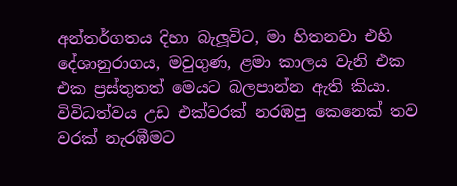අන්තර්ගතය දිහා බැලූවිට, මා හිතනවා එහි දේශානුරාගය, මවුගුණ, ළමා කාලය වැනි එක එක ප්‍රස්තුතත් මෙයට බලපාන්න ඇති කියා. විවිධත්වය උඩ එක්වරක් නරඹපු කෙනෙක් තව වරක් නැරඹීමට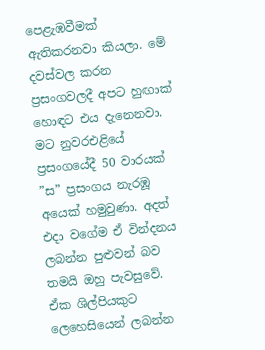පෙළැඹවීමක් ඇතිකරනවා කියලා. මේ දවස්වල කරන ප්‍රසංගවලදී අපට හුඟාක් හොඳට එය දැනෙනවා. මට නුවරඑළියේ ප්‍රසංගයේදී 50 වාරයක් ”ස” ප්‍රසංගය නැරඹූ අයෙක් හමුවුණා. අදත් එදා වගේම ඒ වින්දනය ලබන්න පුළුවන් බව තමයි ඔහු පැවසුවේ. ඒක ශිල්පියකුට ලෙහෙසියෙන් ලබන්න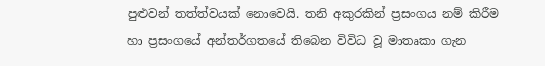පුළුවන් තත්ත්වයක් නොවෙයි. තනි අකුරකින් ප්‍රසංගය නම් කිරීම හා ප්‍රසංගයේ අන්තර්ගතයේ තිබෙන විවිධ වූ මාතෘකා ගැන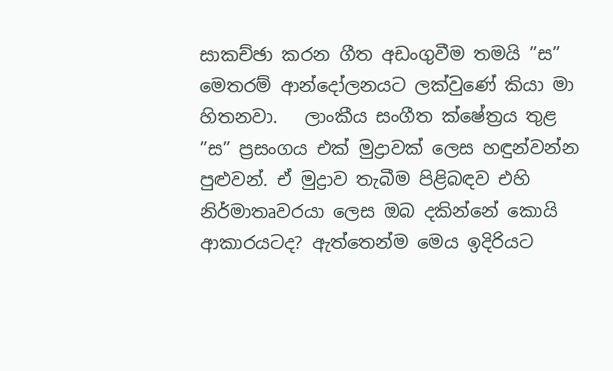සාකච්ඡා කරන ගීත අඩංගුවීම තමයි ”ස” මෙතරම් ආන්දෝලනයට ලක්වුණේ කියා මා හිතනවා.   ලාංකීය සංගීත ක්ෂේත්‍රය තුළ ”ස” ප්‍රසංගය එක් මුද්‍රාවක් ලෙස හඳුන්වන්න පුළුවන්. ඒ මුද්‍රාව තැබීම පිළිබඳව එහි නිර්මාතෘවරයා ලෙස ඔබ දකින්නේ කොයි ආකාරයටද? ඇත්තෙන්ම මෙය ඉදිරියට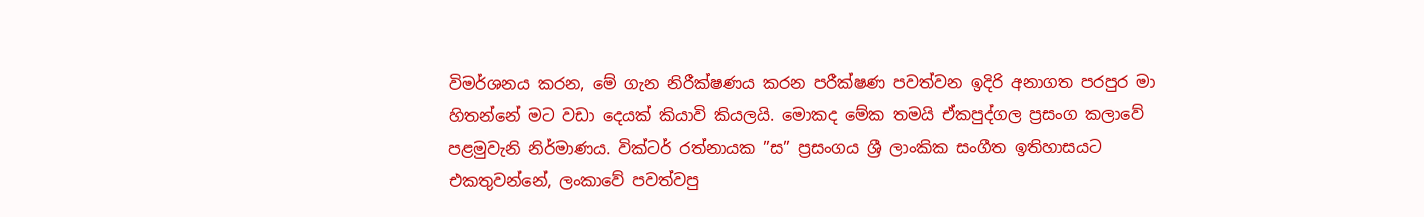විමර්ශනය කරන, මේ ගැන නිරීක්ෂණය කරන පරීක්ෂණ පවත්වන ඉදිරි අනාගත පරපුර මා හිතන්නේ මට වඩා දෙයක් කියාවි කියලයි. මොකද මේක තමයි ඒකපුද්ගල ප්‍රසංග කලාවේ පළමුවැනි නිර්මාණය. වික්ටර් රත්නායක ”ස” ප්‍රසංගය ශ්‍රී ලාංකික සංගීත ඉතිහාසයට එකතුවන්නේ, ලංකාවේ පවත්වපු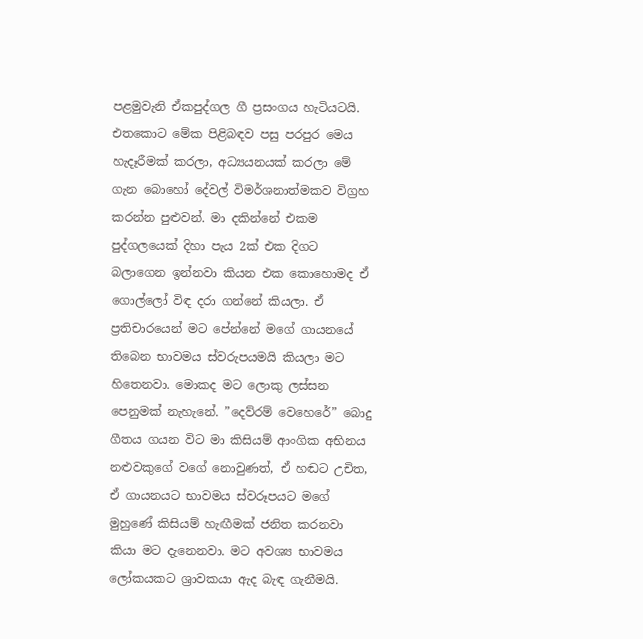පළමුවැනි ඒකපුද්ගල ගී ප්‍රසංගය හැටියටයි. එතකොට මේක පිළිබඳව පසු පරපුර මෙය හැදෑරීමක් කරලා, අධ්‍යයනයක් කරලා මේ ගැන බොහෝ දේවල් විමර්ශනාත්මකව විග්‍රහ කරන්න පුළුවන්. මා දකින්නේ එකම පුද්ගලයෙක් දිහා පැය 2ක් එක දිගට බලාගෙන ඉන්නවා කියන එක කොහොමද ඒ ගොල්ලෝ විඳ දරා ගන්නේ කියලා. ඒ ප්‍රතිචාරයෙන් මට පේන්නේ මගේ ගායනයේ තිබෙන භාවමය ස්වරුපයමයි කියලා මට හිතෙනවා. මොකද මට ලොකු ලස්සන පෙනුමක් නැහැනේ. ”දෙව්රම් වෙහෙරේ” බොදු ගීතය ගයන විට මා කිසියම් ආංගික අභිනය නළුවකුගේ වගේ නොවුණත්, ඒ හඬට උචිත, ඒ ගායනයට භාවමය ස්වරූපයට මගේ මුහුණේ කිසියම් හැඟීමක් ජනිත කරනවා කියා මට දැනෙනවා. මට අවශ්‍ය භාවමය ලෝකයකට ශ්‍රාවකයා ඇද බැඳ ගැනීමයි.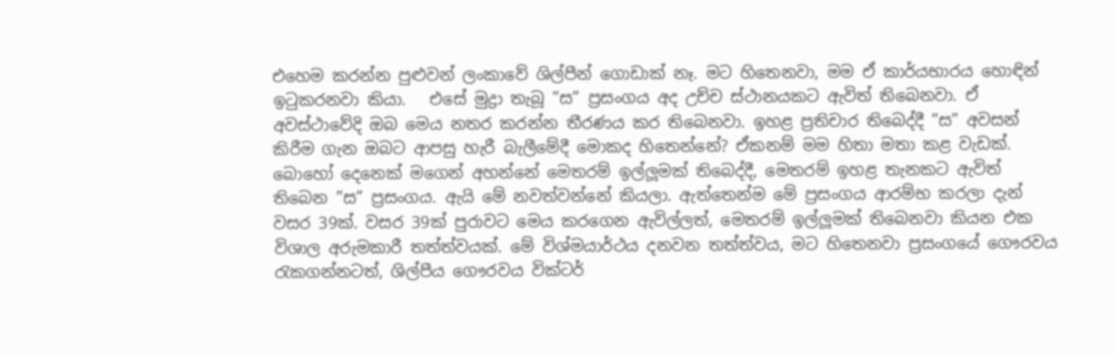එහෙම කරන්න පුළුවන් ලංකාවේ ශිල්පීන් ගොඩාක් නෑ. මට හිතෙනවා, මම ඒ කාර්යභාරය හොඳින් ඉටුකරනවා කියා.   එසේ මුද්‍රා තැබූ ”ස” ප්‍රසංගය අද උච්ච ස්ථානයකට ඇවිත් තිබෙනවා. ඒ අවස්ථාවේදි ඔබ මෙය නතර කරන්න තීරණය කර තිබෙනවා. ඉහළ ප්‍රතිචාර තිබෙද්දී ”ස” අවසන් කිරීම ගැන ඔබට ආපසු හැරී බැලීමේදී මොකද හිතෙන්නේ? ඒකනම් මම හිතා මතා කළ වැඩක්. බොහෝ දෙනෙක් මගෙන් අහන්නේ මෙතරම් ඉල්ලූමක් තිබෙද්දී, මෙතරම් ඉහළ තැනකට ඇවිත් තිබෙන ”ස” ප්‍රසංගය. ඇයි මේ නවත්වන්නේ කියලා. ඇත්තෙන්ම මේ ප්‍රසංගය ආරම්භ කරලා දැන් වසර 39ක්. වසර 39ක් පුරාවට මෙය කරගෙන ඇවිල්ලත්, මෙතරම් ඉල්ලූමක් තිබෙනවා කියන එක විශාල අරුමකාරී තත්ත්වයක්. මේ විශ්මයාර්ථය දනවන තත්ත්වය, මට හිතෙනවා ප්‍රසංගයේ ගෞරවය රැකගන්නටත්, ශිල්පීය ගෞරවය වික්ටර්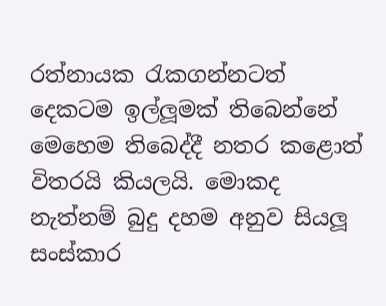රත්නායක රැකගන්නටත් දෙකටම ඉල්ලූමක් තිබෙන්නේ මෙහෙම තිබෙද්දී නතර කළොත් විතරයි කියලයි. මොකද නැත්නම් බුදු දහම අනුව සියලූ සංස්කාර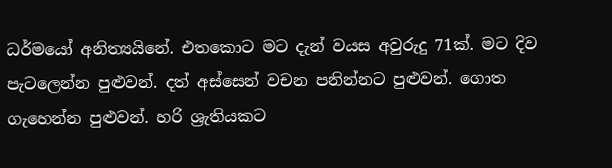ධර්මයෝ අනිත්‍යයිනේ. එතකොට මට දැන් වයස අවුරුදු 71ක්. මට දිව පැටලෙන්න පුළුවන්. දත් අස්සෙන් වචන පනින්නට පුළුවන්. ගොත ගැහෙන්න පුළුවන්. හරි ශ්‍රැතියකට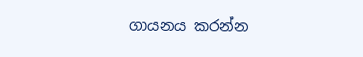ගායනය කරන්න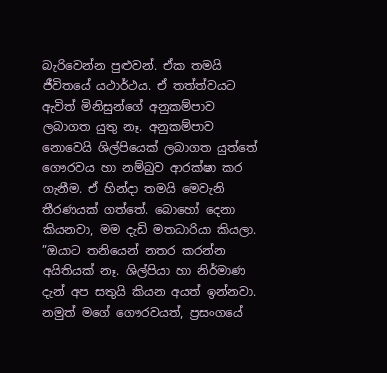බැරිවෙන්න පුළුවන්. ඒක තමයි ජීවිතයේ යථාර්ථය. ඒ තත්ත්වයට ඇවිත් මිනිසුන්ගේ අනුකම්පාව ලබාගත යුතු නෑ. අනුකම්පාව නොවෙයි ශිල්පියෙක් ලබාගත යුත්තේ ගෞරවය හා නම්බුව ආරක්ෂා කර ගැනීම. ඒ හින්දා තමයි මෙවැනි තීරණයක් ගත්තේ. බොහෝ දෙනා කියනවා, මම දැඩි මතධාරියා කියලා. ”ඔයාට තනියෙන් නතර කරන්න අයිතියක් නෑ. ශිල්පියා හා නිර්මාණ දැන් අප සතුයි කියන අයත් ඉන්නවා. නමුත් මගේ ගෞරවයත්, ප්‍රසංගයේ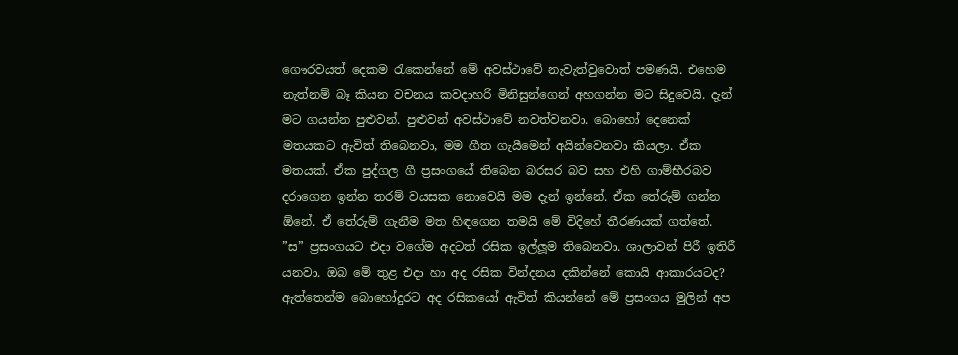ගෞරවයත් දෙකම රැකෙන්නේ මේ අවස්ථාවේ නැවැත්වුවොත් පමණයි. එහෙම නැත්නම් බෑ කියන වචනය කවදාහරි මිනිසුන්ගෙන් අහගන්න මට සිදුවෙයි. දැන් මට ගයන්න පුළුවන්. පුළුවන් අවස්ථාවේ නවත්වනවා. බොහෝ දෙනෙක් මතයකට ඇවිත් තිබෙනවා, මම ගීත ගැයීමෙන් අයින්වෙනවා කියලා. ඒක මතයක්. ඒක පුද්ගල ගී ප්‍රසංගයේ තිබෙන බරසර බව සහ එහි ගාම්භීරබව දරාගෙන ඉන්න තරම් වයසක නොවෙයි මම දැන් ඉන්නේ. ඒක තේරුම් ගන්න  ඕනේ. ඒ තේරුම් ගැනීම මත හිඳගෙන තමයි මේ විදිහේ තීරණයක් ගත්තේ.   ”ස” ප්‍රසංගයට එදා වගේම අදටත් රසික ඉල්ලූම තිබෙනවා. ශාලාවන් පිරී ඉතිරී යනවා. ඔබ මේ තුළ එදා හා අද රසික වින්දනය දකින්නේ කොයි ආකාරයටද? ඇත්තෙන්ම බොහෝදුරට අද රසිකයෝ ඇවිත් කියන්නේ මේ ප්‍රසංගය මුලින් අප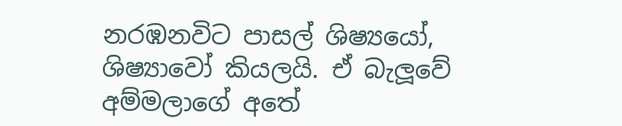නරඹනවිට පාසල් ශිෂ්‍යයෝ, ශිෂ්‍යාවෝ කියලයි. ඒ බැලූවේ අම්මලාගේ අතේ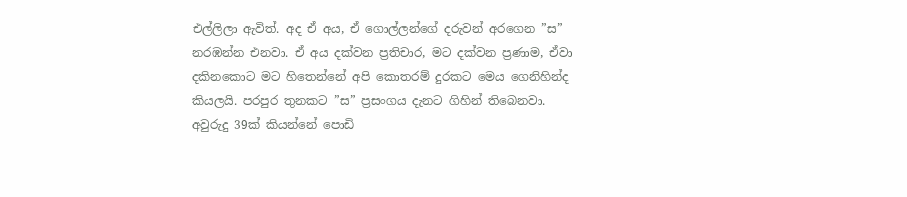එල්ලිලා ඇවිත්. අද ඒ අය, ඒ ගොල්ලන්ගේ දරුවන් අරගෙන ”ස” නරඹන්න එනවා. ඒ අය දක්වන ප්‍රතිචාර, මට දක්වන ප්‍රණාම, ඒවා දකිනකොට මට හිතෙන්නේ අපි කොතරම් දුරකට මෙය ගෙනිහින්ද කියලයි. පරපුර තුනකට ”ස” ප්‍රසංගය දැනට ගිහින් තිබෙනවා. අවුරුදු 39ක් කියන්නේ පොඩි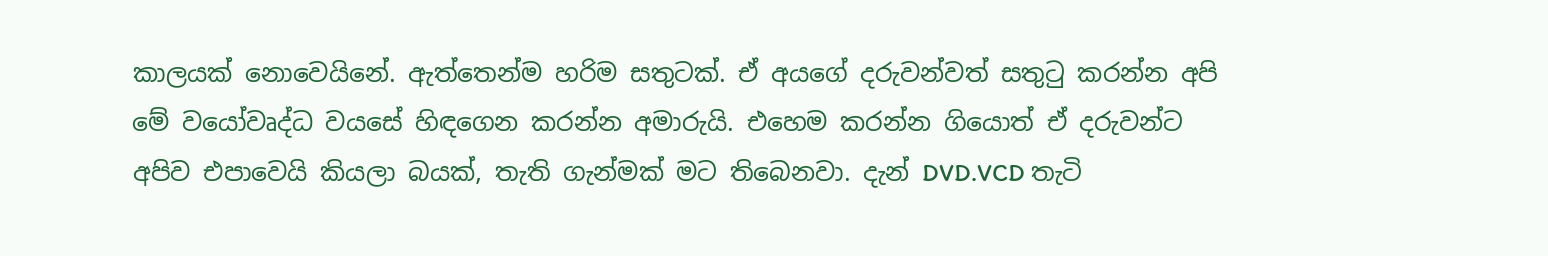කාලයක් නොවෙයිනේ. ඇත්තෙන්ම හරිම සතුටක්. ඒ අයගේ දරුවන්වත් සතුටු කරන්න අපි මේ වයෝවෘද්ධ වයසේ හිඳගෙන කරන්න අමාරුයි. එහෙම කරන්න ගියොත් ඒ දරුවන්ට අපිව එපාවෙයි කියලා බයක්, තැති ගැන්මක් මට තිබෙනවා. දැන් DVD.VCD තැටි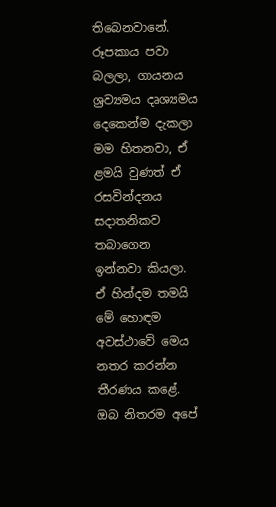තිබෙනවානේ. රූපකාය පවා බලලා, ගායනය ශ්‍රව්‍යමය දෘශ්‍යමය දෙකෙන්ම දැකලා මම හිතනවා, ඒ ළමයි වුණත් ඒ රසවින්දනය සදාතනිකව තබාගෙන ඉන්නවා කියලා. ඒ හින්දම තමයි මේ හොඳම අවස්ථාවේ මෙය නතර කරන්න තීරණය කළේ.   ඔබ නිතරම අපේ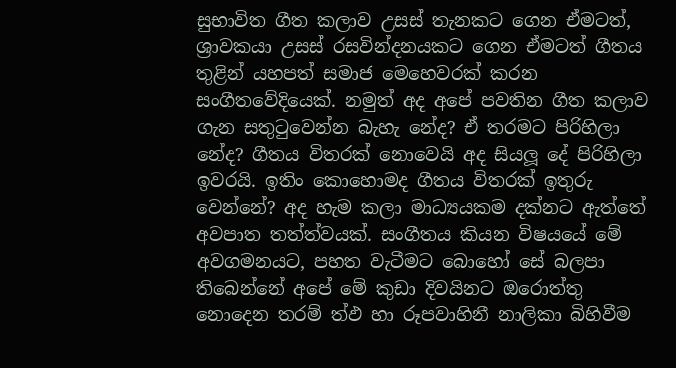සුභාවිත ගීත කලාව උසස් තැනකට ගෙන ඒමටත්, ශ්‍රාවකයා උසස් රසවින්දනයකට ගෙන ඒමටත් ගීතය තුළින් යහපත් සමාජ මෙහෙවරක් කරන සංගීතවේදියෙක්. නමුත් අද අපේ පවතින ගීත කලාව ගැන සතුටුවෙන්න බැහැ නේද? ඒ තරමට පිරිහිලා නේද? ගීතය විතරක් නොවෙයි අද සියලූ දේ පිරිහිලා ඉවරයි. ඉතිං කොහොමද ගීතය විතරක් ඉතුරු වෙන්නේ? අද හැම කලා මාධ්‍යයකම දක්නට ඇත්තේ අවපාත තත්ත්වයක්. සංගීතය කියන විෂයයේ මේ අවගමනයට, පහත වැටීමට බොහෝ සේ බලපා තිබෙන්නේ අපේ මේ කුඩා දිවයිනට ඔරොත්තු නොදෙන තරම් ත්‍ඵ හා රූපවාහිනී නාලිකා බිහිවීම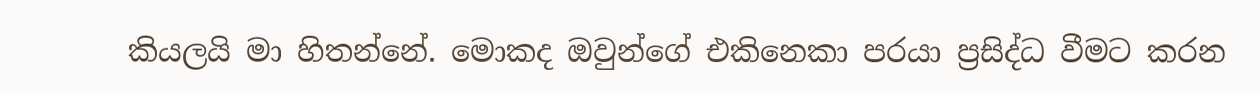කියලයි මා හිතන්නේ. මොකද ඔවුන්ගේ එකිනෙකා පරයා ප්‍රසිද්ධ වීමට කරන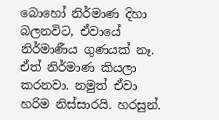බොහෝ නිර්මාණ දිහා බලනවිට, ඒවායේ නිර්මාණීය ගුණයක් නෑ. ඒත් නිර්මාණ කියලා කරනවා. නමුත් ඒවා හරිම නිස්සාරයි. හරසුන්.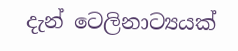දැන් ටෙලිනාට්‍යයක්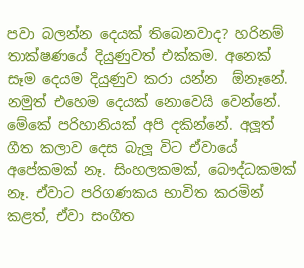පවා බලන්න දෙයක් තිබෙනවාද? හරිනම් තාක්ෂණයේ දියුණුවත් එක්කම. අනෙක් සෑම දෙයම දියුණුව කරා යන්න  ඕනෑනේ. නමුත් එහෙම දෙයක් නොවෙයි වෙන්නේ. මේකේ පරිහානියක් අපි දකින්නේ. අලූත් ගීත කලාව දෙස බැලූ විට ඒවායේ අපේකමක් නෑ. සිංහලකමක්, බෞද්ධකමක් නෑ. ඒවාට පරිගණකය භාවිත කරමින් කළත්, ඒවා සංගීත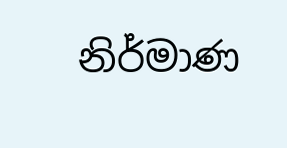නිර්මාණ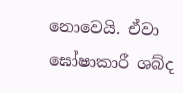නොවෙයි. ඒවා ඝෝෂාකාරී ශබ්ද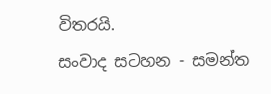විතරයි.
සංවාද සටහන - සමන්ත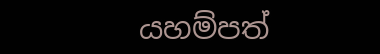යහම්පත්